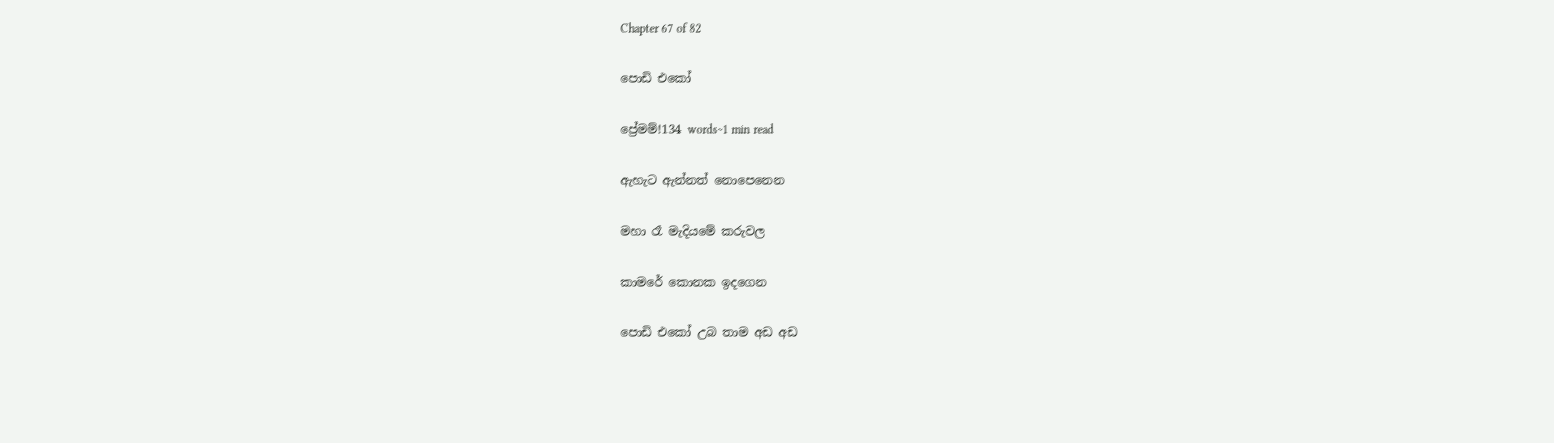Chapter 67 of 82

පොඩි එකෝ

ප්‍රේමම්!134 words~1 min read

ඇහැට ඇන්නත් නොපෙනෙන

මහා රෑ මැදියමේ කරුවල

කාමරේ කොනක ඉදගෙන

පොඩි එකෝ උබ තාම අඩ අඩ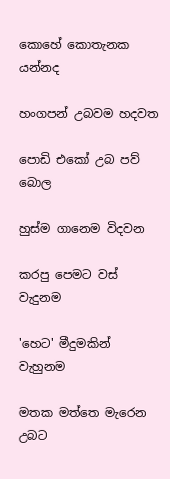කොහේ කොතැනක යන්නද

හංගපන් උබවම හදවත

පොඩි එකෝ උබ පව් බොල

හුස්ම ගානෙම විදවන

කරපු පෙමට වස් වැදුනම

'හෙට' මීදුමකින් වැහුනම

මතක මත්තෙ මැරෙන උබට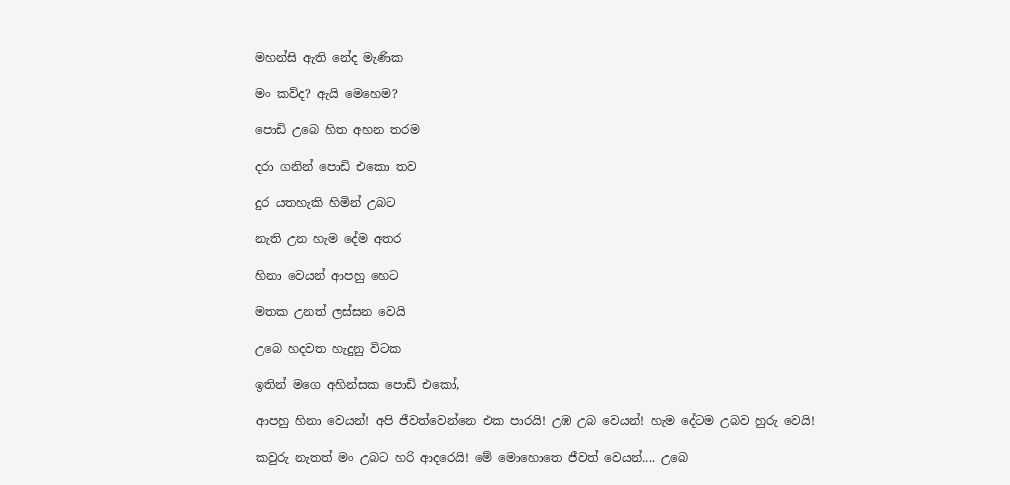මහන්සි ඇති නේද මැණික

මං කව්ද? ඇයි මෙහෙම?

පොඩි උබෙ හිත අහන තරම

දරා ගනින් පොඩි එකො තව

දුර යතහැකි හිමින් උබට

නැති උන හැම දේම අතර

හිනා වෙයන් ආපහු හෙට

මතක උනත් ලස්සන වෙයි

උබෙ හදවත හැදුනු විටක

ඉතින් මගෙ අහින්සක පොඩි එකෝ,

ආපහු හිනා වෙයන්! අපි ජීවත්වෙන්නෙ එක පාරයි! උඹ උබ වෙයන්! හැම දේටම උබව හුරු වෙයි!

කවුරු නැතත් මං උබට හරි ආදරෙයි! මේ මොහොතෙ ජීවත් වෙයන්.... උබෙ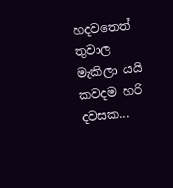හදවතෙත් තුවාල මැකිලා යයි කවදම හරි දවසක...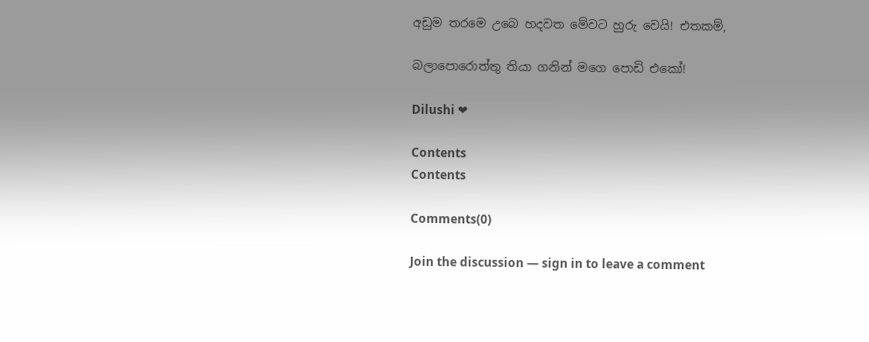අඩුම තරමෙ උබෙ හදවත මේවට හුරු වෙයි! එතකම්,

බලාපොරොත්තු තියා ගනින් මගෙ පොඩි එකෝ!

Dilushi ❤

Contents
Contents

Comments(0)

Join the discussion — sign in to leave a comment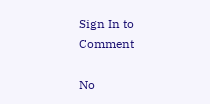Sign In to Comment

No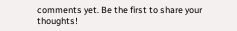comments yet. Be the first to share your thoughts!